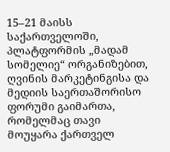15–21 მაისს საქართველოში, პლატფორმის „მადამ სომელიე“ ორგანიზებით, ღვინის მარკეტინგისა და მედიის საერთაშორისო ფორუმი გაიმართა, რომელმაც თავი მოუყარა ქართველ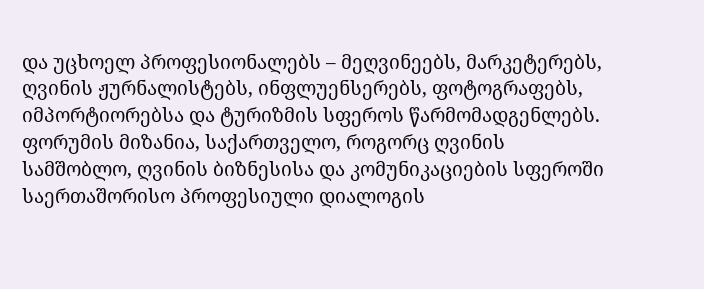და უცხოელ პროფესიონალებს – მეღვინეებს, მარკეტერებს, ღვინის ჟურნალისტებს, ინფლუენსერებს, ფოტოგრაფებს, იმპორტიორებსა და ტურიზმის სფეროს წარმომადგენლებს. ფორუმის მიზანია, საქართველო, როგორც ღვინის სამშობლო, ღვინის ბიზნესისა და კომუნიკაციების სფეროში საერთაშორისო პროფესიული დიალოგის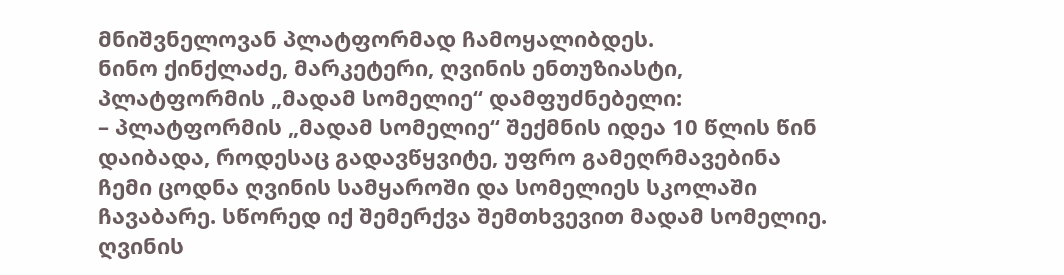მნიშვნელოვან პლატფორმად ჩამოყალიბდეს.
ნინო ქინქლაძე, მარკეტერი, ღვინის ენთუზიასტი, პლატფორმის „მადამ სომელიე“ დამფუძნებელი:
– პლატფორმის „მადამ სომელიე“ შექმნის იდეა 10 წლის წინ დაიბადა, როდესაც გადავწყვიტე, უფრო გამეღრმავებინა ჩემი ცოდნა ღვინის სამყაროში და სომელიეს სკოლაში ჩავაბარე. სწორედ იქ შემერქვა შემთხვევით მადამ სომელიე. ღვინის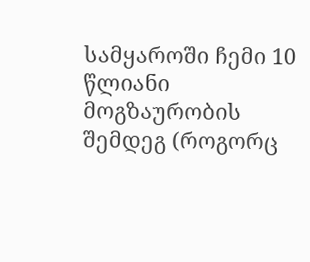სამყაროში ჩემი 10 წლიანი მოგზაურობის შემდეგ (როგორც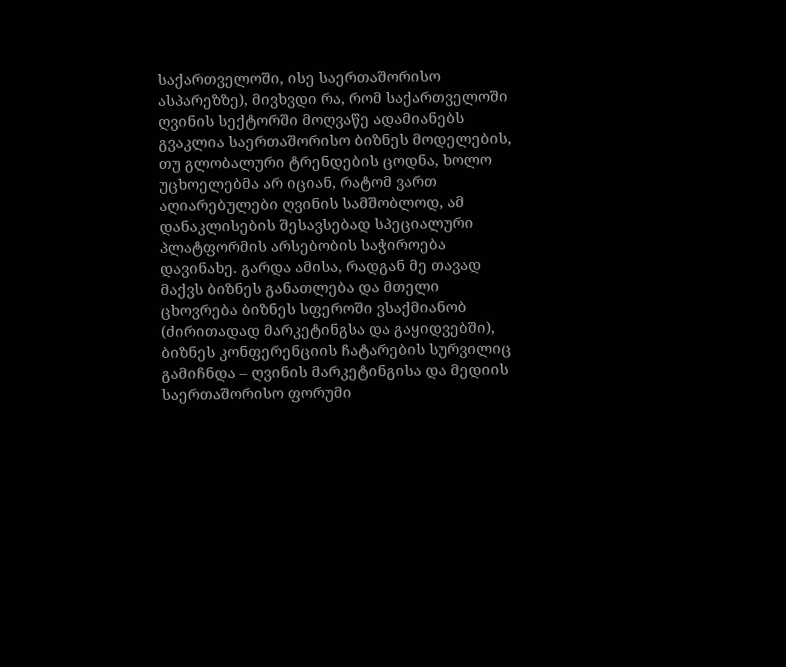საქართველოში, ისე საერთაშორისო ასპარეზზე), მივხვდი რა, რომ საქართველოში ღვინის სექტორში მოღვაწე ადამიანებს გვაკლია საერთაშორისო ბიზნეს მოდელების, თუ გლობალური ტრენდების ცოდნა, ხოლო უცხოელებმა არ იციან, რატომ ვართ აღიარებულები ღვინის სამშობლოდ, ამ დანაკლისების შესავსებად სპეციალური პლატფორმის არსებობის საჭიროება დავინახე. გარდა ამისა, რადგან მე თავად მაქვს ბიზნეს განათლება და მთელი ცხოვრება ბიზნეს სფეროში ვსაქმიანობ (ძირითადად მარკეტინგსა და გაყიდვებში), ბიზნეს კონფერენციის ჩატარების სურვილიც გამიჩნდა – ღვინის მარკეტინგისა და მედიის საერთაშორისო ფორუმი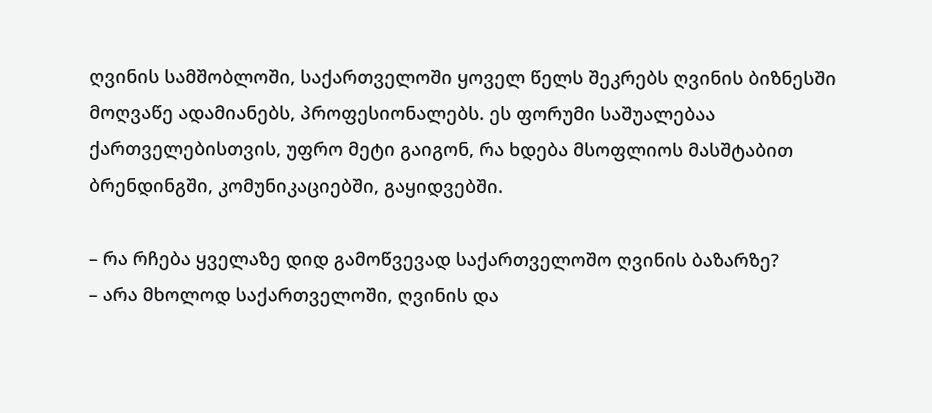ღვინის სამშობლოში, საქართველოში ყოველ წელს შეკრებს ღვინის ბიზნესში მოღვაწე ადამიანებს, პროფესიონალებს. ეს ფორუმი საშუალებაა ქართველებისთვის, უფრო მეტი გაიგონ, რა ხდება მსოფლიოს მასშტაბით ბრენდინგში, კომუნიკაციებში, გაყიდვებში.

– რა რჩება ყველაზე დიდ გამოწვევად საქართველოშო ღვინის ბაზარზე?
– არა მხოლოდ საქართველოში, ღვინის და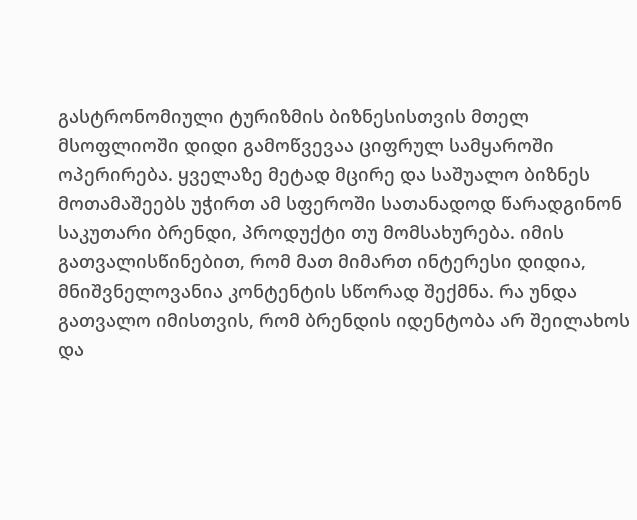გასტრონომიული ტურიზმის ბიზნესისთვის მთელ მსოფლიოში დიდი გამოწვევაა ციფრულ სამყაროში ოპერირება. ყველაზე მეტად მცირე და საშუალო ბიზნეს მოთამაშეებს უჭირთ ამ სფეროში სათანადოდ წარადგინონ საკუთარი ბრენდი, პროდუქტი თუ მომსახურება. იმის გათვალისწინებით, რომ მათ მიმართ ინტერესი დიდია, მნიშვნელოვანია კონტენტის სწორად შექმნა. რა უნდა გათვალო იმისთვის, რომ ბრენდის იდენტობა არ შეილახოს და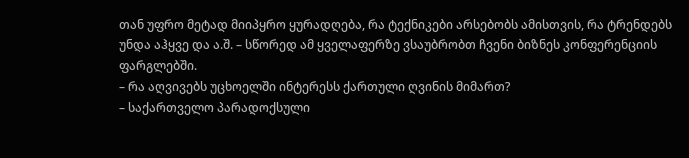თან უფრო მეტად მიიპყრო ყურადღება, რა ტექნიკები არსებობს ამისთვის, რა ტრენდებს უნდა აჰყვე და ა.შ. – სწორედ ამ ყველაფერზე ვსაუბრობთ ჩვენი ბიზნეს კონფერენციის ფარგლებში.
– რა აღვივებს უცხოელში ინტერესს ქართული ღვინის მიმართ?
– საქართველო პარადოქსული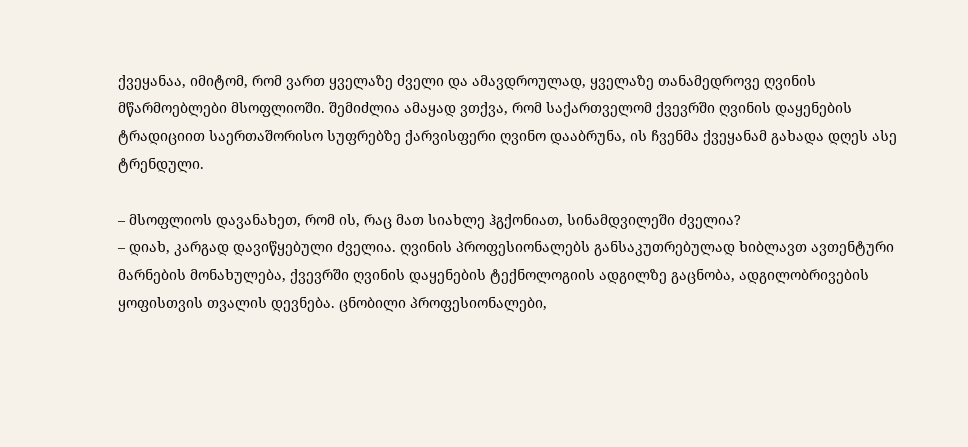ქვეყანაა, იმიტომ, რომ ვართ ყველაზე ძველი და ამავდროულად, ყველაზე თანამედროვე ღვინის მწარმოებლები მსოფლიოში. შემიძლია ამაყად ვთქვა, რომ საქართველომ ქვევრში ღვინის დაყენების ტრადიციით საერთაშორისო სუფრებზე ქარვისფერი ღვინო დააბრუნა, ის ჩვენმა ქვეყანამ გახადა დღეს ასე ტრენდული.

– მსოფლიოს დავანახეთ, რომ ის, რაც მათ სიახლე ჰგქონიათ, სინამდვილეში ძველია?
– დიახ, კარგად დავიწყებული ძველია. ღვინის პროფესიონალებს განსაკუთრებულად ხიბლავთ ავთენტური მარნების მონახულება, ქვევრში ღვინის დაყენების ტექნოლოგიის ადგილზე გაცნობა, ადგილობრივების ყოფისთვის თვალის დევნება. ცნობილი პროფესიონალები,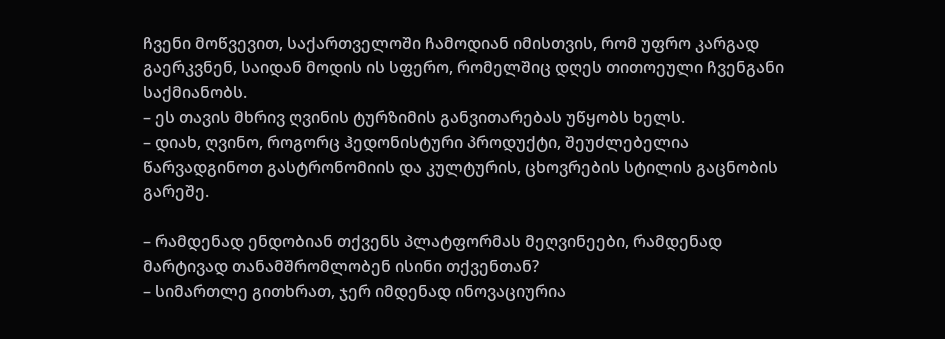ჩვენი მოწვევით, საქართველოში ჩამოდიან იმისთვის, რომ უფრო კარგად გაერკვნენ, საიდან მოდის ის სფერო, რომელშიც დღეს თითოეული ჩვენგანი საქმიანობს.
– ეს თავის მხრივ ღვინის ტურზიმის განვითარებას უწყობს ხელს.
– დიახ, ღვინო, როგორც ჰედონისტური პროდუქტი, შეუძლებელია წარვადგინოთ გასტრონომიის და კულტურის, ცხოვრების სტილის გაცნობის გარეშე.

– რამდენად ენდობიან თქვენს პლატფორმას მეღვინეები, რამდენად მარტივად თანამშრომლობენ ისინი თქვენთან?
– სიმართლე გითხრათ, ჯერ იმდენად ინოვაციურია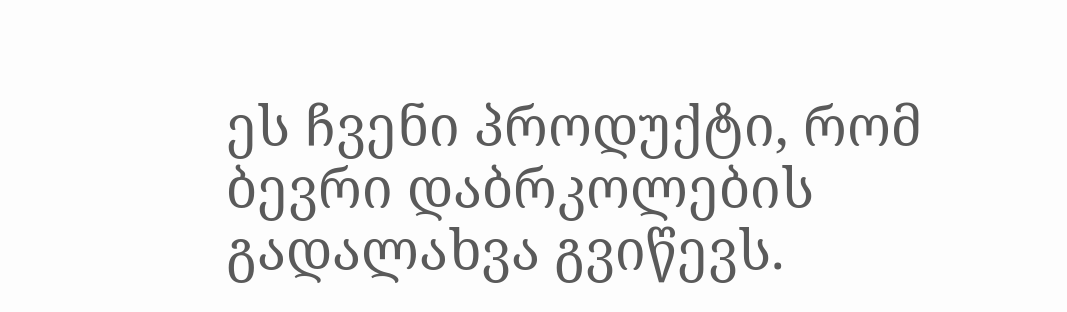ეს ჩვენი პროდუქტი, რომ ბევრი დაბრკოლების გადალახვა გვიწევს.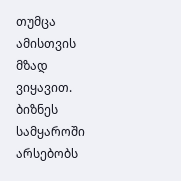თუმცა ამისთვის მზად ვიყავით. ბიზნეს სამყაროში არსებობს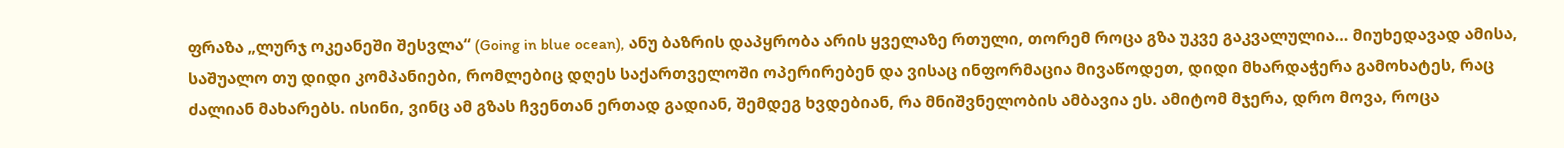ფრაზა „ლურჯ ოკეანეში შესვლა“ (Going in blue ocean), ანუ ბაზრის დაპყრობა არის ყველაზე რთული, თორემ როცა გზა უკვე გაკვალულია… მიუხედავად ამისა, საშუალო თუ დიდი კომპანიები, რომლებიც დღეს საქართველოში ოპერირებენ და ვისაც ინფორმაცია მივაწოდეთ, დიდი მხარდაჭერა გამოხატეს, რაც ძალიან მახარებს. ისინი, ვინც ამ გზას ჩვენთან ერთად გადიან, შემდეგ ხვდებიან, რა მნიშვნელობის ამბავია ეს. ამიტომ მჯერა, დრო მოვა, როცა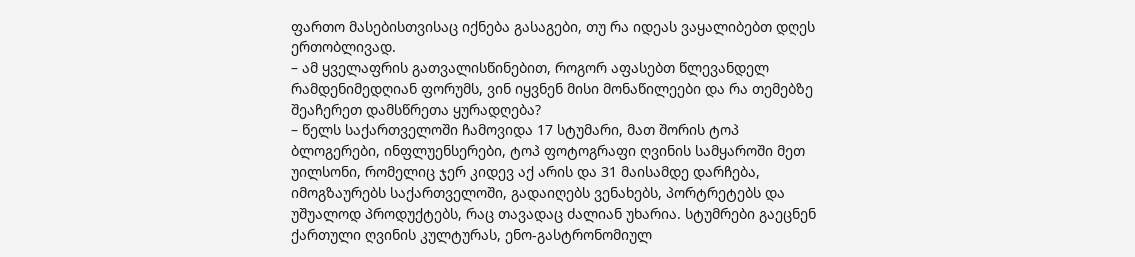ფართო მასებისთვისაც იქნება გასაგები, თუ რა იდეას ვაყალიბებთ დღეს ერთობლივად.
– ამ ყველაფრის გათვალისწინებით, როგორ აფასებთ წლევანდელ რამდენიმედღიან ფორუმს, ვინ იყვნენ მისი მონაწილეები და რა თემებზე შეაჩერეთ დამსწრეთა ყურადღება?
– წელს საქართველოში ჩამოვიდა 17 სტუმარი, მათ შორის ტოპ ბლოგერები, ინფლუენსერები, ტოპ ფოტოგრაფი ღვინის სამყაროში მეთ უილსონი, რომელიც ჯერ კიდევ აქ არის და 31 მაისამდე დარჩება, იმოგზაურებს საქართველოში, გადაიღებს ვენახებს, პორტრეტებს და უშუალოდ პროდუქტებს, რაც თავადაც ძალიან უხარია. სტუმრები გაეცნენ ქართული ღვინის კულტურას, ენო-გასტრონომიულ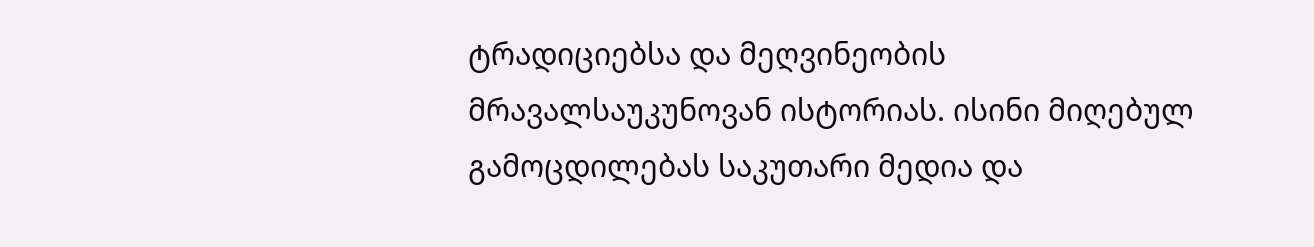ტრადიციებსა და მეღვინეობის მრავალსაუკუნოვან ისტორიას. ისინი მიღებულ გამოცდილებას საკუთარი მედია და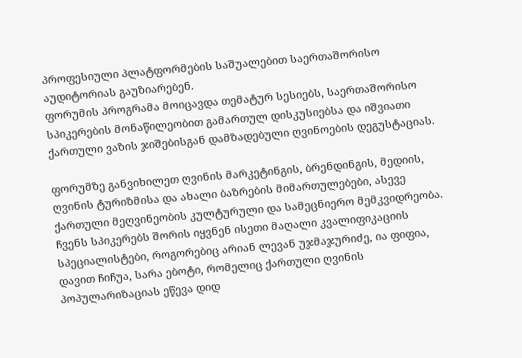პროფესიული პლატფორმების საშუალებით საერთაშორისო აუდიტორიას გაუზიარებენ.
ფორუმის პროგრამა მოიცავდა თემატურ სესიებს, საერთაშორისო სპიკერების მონაწილეობით გამართულ დისკუსიებსა და იშვიათი ქართული ვაზის ჯიშებისგან დამზადებული ღვინოების დეგუსტაციას.

ფორუმზე განვიხილეთ ღვინის მარკეტინგის, ბრენდინგის, მედიის, ღვინის ტურიზმისა და ახალი ბაზრების მიმართულებები, ასევე ქართული მეღვინეობის კულტურული და სამეცნიერო მემკვიდრეობა. ჩვენს სპიკერებს შორის იყვნენ ისეთი მაღალი კვალიფიკაციის სპეციალისტები, როგორებიც არიან ლევან უჯმაჯურიძე, ია ფიფია, დავით ჩიჩუა, სარა ებოტი, რომელიც ქართული ღვინის პოპულარიზაციას ეწევა დიდ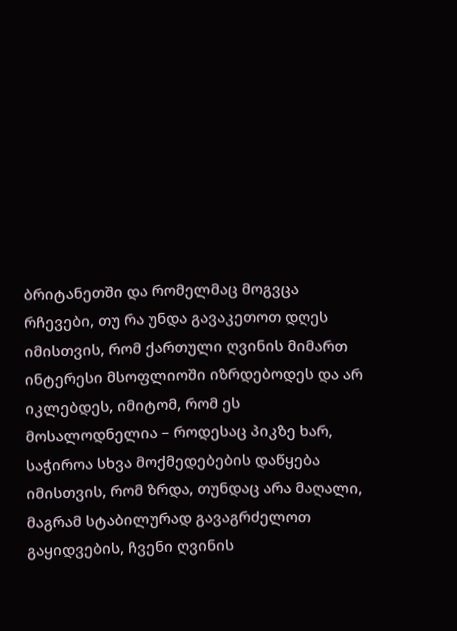ბრიტანეთში და რომელმაც მოგვცა რჩევები, თუ რა უნდა გავაკეთოთ დღეს იმისთვის, რომ ქართული ღვინის მიმართ ინტერესი მსოფლიოში იზრდებოდეს და არ იკლებდეს, იმიტომ, რომ ეს მოსალოდნელია – როდესაც პიკზე ხარ, საჭიროა სხვა მოქმედებების დაწყება იმისთვის, რომ ზრდა, თუნდაც არა მაღალი, მაგრამ სტაბილურად გავაგრძელოთ გაყიდვების, ჩვენი ღვინის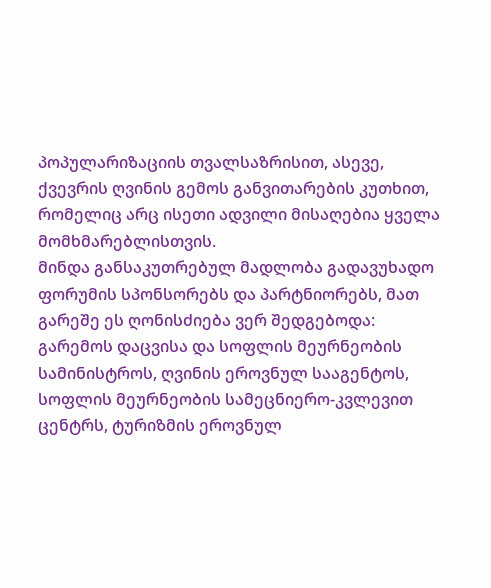პოპულარიზაციის თვალსაზრისით, ასევე, ქვევრის ღვინის გემოს განვითარების კუთხით, რომელიც არც ისეთი ადვილი მისაღებია ყველა მომხმარებლისთვის.
მინდა განსაკუთრებულ მადლობა გადავუხადო ფორუმის სპონსორებს და პარტნიორებს, მათ გარეშე ეს ღონისძიება ვერ შედგებოდა: გარემოს დაცვისა და სოფლის მეურნეობის სამინისტროს, ღვინის ეროვნულ სააგენტოს, სოფლის მეურნეობის სამეცნიერო-კვლევით ცენტრს, ტურიზმის ეროვნულ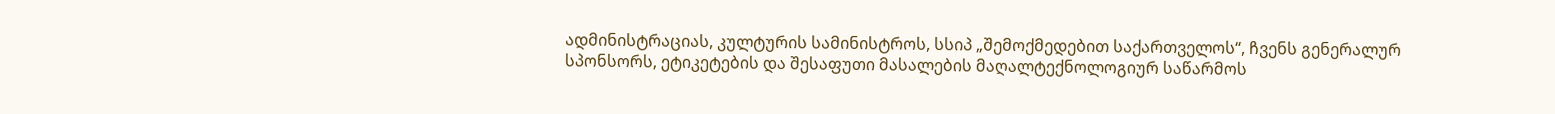ადმინისტრაციას, კულტურის სამინისტროს, სსიპ „შემოქმედებით საქართველოს“, ჩვენს გენერალურ სპონსორს, ეტიკეტების და შესაფუთი მასალების მაღალტექნოლოგიურ საწარმოს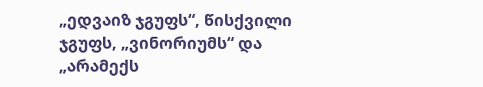„ედვაიზ ჯგუფს“, წისქვილი ჯგუფს, „ვინორიუმს“ და „არამექს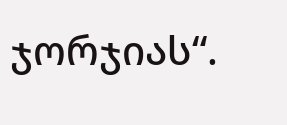ჯორჯიას“.